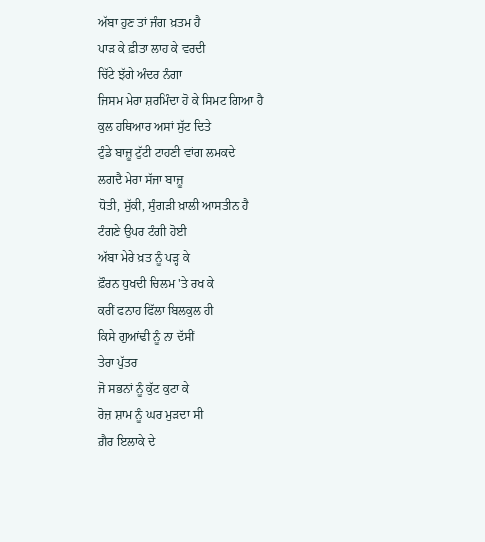ਅੱਬਾ ਹੁਣ ਤਾਂ ਜੰਗ ਖ਼ਤਮ ਹੈ
ਪਾੜ ਕੇ ਫ਼ੀਤਾ ਲਾਹ ਕੇ ਵਰਦੀ
ਚਿੱਟੇ ਝੱਗੇ ਅੰਦਰ ਨੰਗਾ
ਜਿਸਮ ਮੇਰਾ ਸ਼ਰਮਿੰਦਾ ਹੋ ਕੇ ਸਿਮਟ ਗਿਆ ਹੈ
ਕੁਲ ਹਥਿਆਰ ਅਸਾਂ ਸੁੱਟ ਦਿਤੇ
ਟੁੰਡੇ ਬਾਜ਼ੂ ਟੁੱਟੀ ਟਾਹਣੀ ਵਾਂਗ ਲਮਕਦੇ
ਲਗਦੈ ਮੇਰਾ ਸੱਜਾ ਬਾਜ਼ੂ
ਧੋਤੀ, ਸੁੱਕੀ, ਸੁੰਗੜੀ ਖ਼ਾਲੀ ਆਸਤੀਨ ਹੈ
ਟੰਗਣੇ ਉਪਰ ਟੰਗੀ ਹੋਈ
ਅੱਬਾ ਮੇਰੇ ਖ਼ਤ ਨੂੰ ਪੜ੍ਹ ਕੇ
ਫ਼ੌਰਨ ਧੁਖਦੀ ਚਿਲਮ 'ਤੇ ਰਖ ਕੇ
ਕਰੀਂ ਫਨਾਹ ਫਿੱਲਾ ਬਿਲਕੁਲ ਹੀ
ਕਿਸੇ ਗੁਆਂਢੀ ਨੂੰ ਨਾ ਦੱਸੀਂ
ਤੇਰਾ ਪੁੱਤਰ
ਜੋ ਸਭਨਾਂ ਨੂੰ ਕੁੱਟ ਕੁਟਾ ਕੇ
ਰੋਜ਼ ਸ਼ਾਮ ਨੂੰ ਘਰ ਮੁੜਦਾ ਸੀ
ਗ਼ੈਰ ਇਲਾਕੇ ਦੇ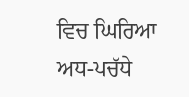ਵਿਚ ਘਿਰਿਆ
ਅਧ-ਪਚੱਧੇ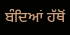ਬੰਦਿਆਂ ਹੱਥੋਂ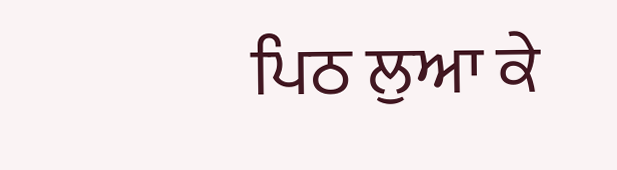ਪਿਠ ਲੁਆ ਕੇ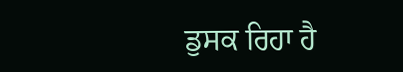ਡੁਸਕ ਰਿਹਾ ਹੈ